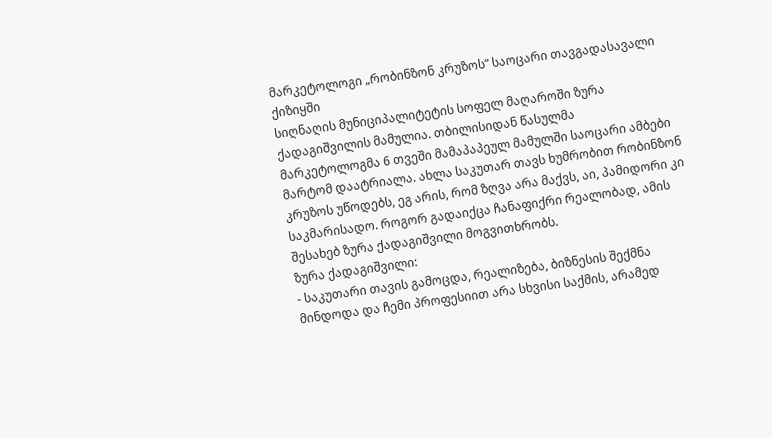მარკეტოლოგი „რობინზონ კრუზოს“ საოცარი თავგადასავალი ქიზიყში
სიღნაღის მუნიციპალიტეტის სოფელ მაღაროში ზურა ქადაგიშვილის მამულია. თბილისიდან წასულმა მარკეტოლოგმა 6 თვეში მამაპაპეულ მამულში საოცარი ამბები მარტომ დაატრიალა. ახლა საკუთარ თავს ხუმრობით რობინზონ კრუზოს უწოდებს, ეგ არის, რომ ზღვა არა მაქვს, აი, პამიდორი კი საკმარისადო. როგორ გადაიქცა ჩანაფიქრი რეალობად, ამის შესახებ ზურა ქადაგიშვილი მოგვითხრობს.
ზურა ქადაგიშვილი:
- საკუთარი თავის გამოცდა, რეალიზება, ბიზნესის შექმნა მინდოდა და ჩემი პროფესიით არა სხვისი საქმის, არამედ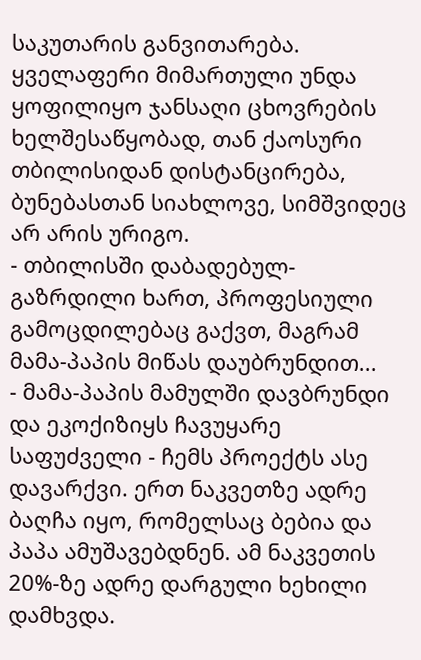საკუთარის განვითარება. ყველაფერი მიმართული უნდა ყოფილიყო ჯანსაღი ცხოვრების ხელშესაწყობად, თან ქაოსური თბილისიდან დისტანცირება, ბუნებასთან სიახლოვე, სიმშვიდეც არ არის ურიგო.
- თბილისში დაბადებულ-გაზრდილი ხართ, პროფესიული გამოცდილებაც გაქვთ, მაგრამ მამა-პაპის მიწას დაუბრუნდით...
- მამა-პაპის მამულში დავბრუნდი და ეკოქიზიყს ჩავუყარე საფუძველი - ჩემს პროექტს ასე დავარქვი. ერთ ნაკვეთზე ადრე ბაღჩა იყო, რომელსაც ბებია და პაპა ამუშავებდნენ. ამ ნაკვეთის 20%-ზე ადრე დარგული ხეხილი დამხვდა.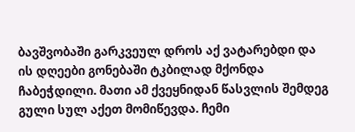ბავშვობაში გარკვეულ დროს აქ ვატარებდი და ის დღეები გონებაში ტკბილად მქონდა ჩაბეჭდილი. მათი ამ ქვეყნიდან წასვლის შემდეგ გული სულ აქეთ მომიწევდა. ჩემი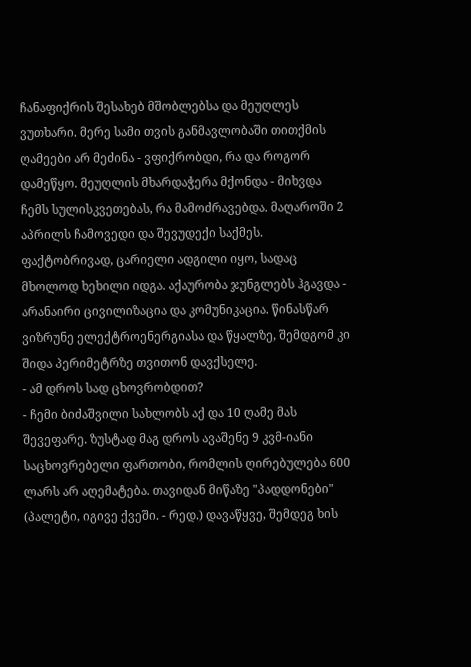ჩანაფიქრის შესახებ მშობლებსა და მეუღლეს ვუთხარი. მერე სამი თვის განმავლობაში თითქმის ღამეები არ მეძინა - ვფიქრობდი, რა და როგორ დამეწყო. მეუღლის მხარდაჭერა მქონდა - მიხვდა ჩემს სულისკვეთებას, რა მამოძრავებდა. მაღაროში 2 აპრილს ჩამოვედი და შევუდექი საქმეს. ფაქტობრივად, ცარიელი ადგილი იყო, სადაც მხოლოდ ხეხილი იდგა. აქაურობა ჯუნგლებს ჰგავდა - არანაირი ცივილიზაცია და კომუნიკაცია. წინასწარ ვიზრუნე ელექტროენერგიასა და წყალზე, შემდგომ კი შიდა პერიმეტრზე თვითონ დავქსელე.
- ამ დროს სად ცხოვრობდით?
- ჩემი ბიძაშვილი სახლობს აქ და 10 ღამე მას შევეფარე. ზუსტად მაგ დროს ავაშენე 9 კვმ-იანი საცხოვრებელი ფართობი, რომლის ღირებულება 600 ლარს არ აღემატება. თავიდან მიწაზე "პადდონები" (პალეტი, იგივე ქვეში. - რედ.) დავაწყვე, შემდეგ ხის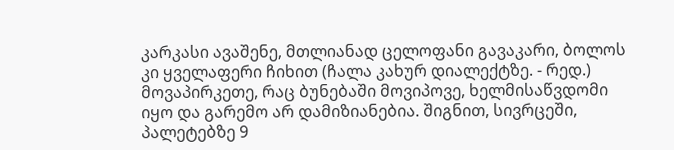კარკასი ავაშენე, მთლიანად ცელოფანი გავაკარი, ბოლოს კი ყველაფერი ჩიხით (ჩალა კახურ დიალექტზე. - რედ.) მოვაპირკეთე, რაც ბუნებაში მოვიპოვე, ხელმისაწვდომი იყო და გარემო არ დამიზიანებია. შიგნით, სივრცეში, პალეტებზე 9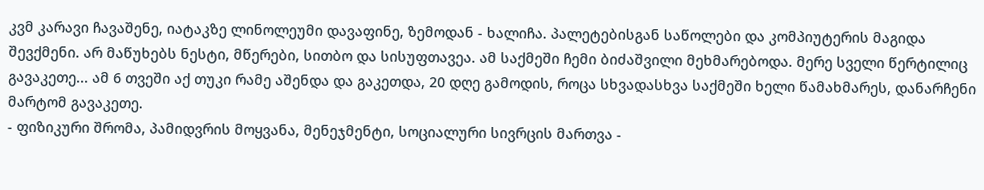კვმ კარავი ჩავაშენე, იატაკზე ლინოლეუმი დავაფინე, ზემოდან - ხალიჩა. პალეტებისგან საწოლები და კომპიუტერის მაგიდა შევქმენი. არ მაწუხებს ნესტი, მწერები, სითბო და სისუფთავეა. ამ საქმეში ჩემი ბიძაშვილი მეხმარებოდა. მერე სველი წერტილიც გავაკეთე... ამ 6 თვეში აქ თუკი რამე აშენდა და გაკეთდა, 20 დღე გამოდის, როცა სხვადასხვა საქმეში ხელი წამახმარეს, დანარჩენი მარტომ გავაკეთე.
- ფიზიკური შრომა, პამიდვრის მოყვანა, მენეჯმენტი, სოციალური სივრცის მართვა -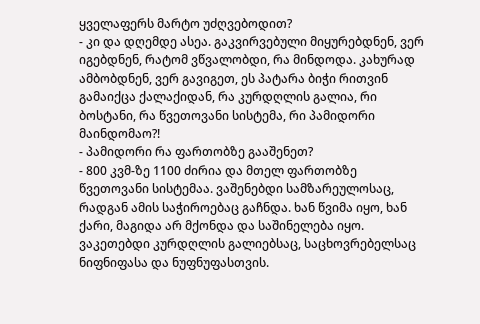ყველაფერს მარტო უძღვებოდით?
- კი და დღემდე ასეა. გაკვირვებული მიყურებდნენ, ვერ იგებდნენ, რატომ ვწვალობდი, რა მინდოდა. კახურად ამბობდნენ, ვერ გავიგეთ, ეს პატარა ბიჭი რითვინ გამაიქცა ქალაქიდან, რა კურდღლის გალია, რი ბოსტანი, რა წვეთოვანი სისტემა, რი პამიდორი მაინდომაო?!
- პამიდორი რა ფართობზე გააშენეთ?
- 800 კვმ-ზე 1100 ძირია და მთელ ფართობზე წვეთოვანი სისტემაა. ვაშენებდი სამზარეულოსაც, რადგან ამის საჭიროებაც გაჩნდა. ხან წვიმა იყო, ხან ქარი, მაგიდა არ მქონდა და საშინელება იყო. ვაკეთებდი კურდღლის გალიებსაც, საცხოვრებელსაც ნიფნიფასა და ნუფნუფასთვის.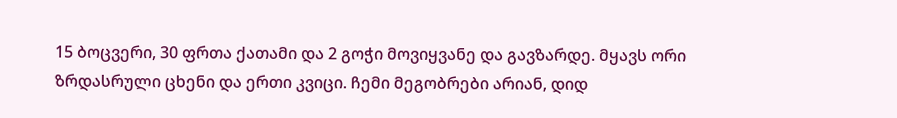15 ბოცვერი, 30 ფრთა ქათამი და 2 გოჭი მოვიყვანე და გავზარდე. მყავს ორი ზრდასრული ცხენი და ერთი კვიცი. ჩემი მეგობრები არიან, დიდ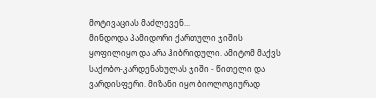მოტივაციას მაძლევენ...
მინდოდა პამიდორი ქართული ჯიშის ყოფილიყო და არა ჰიბრიდული. ამიტომ მაქვს საქობო-კარდენახულას ჯიში - წითელი და ვარდისფერი. მიზანი იყო ბიოლოგიურად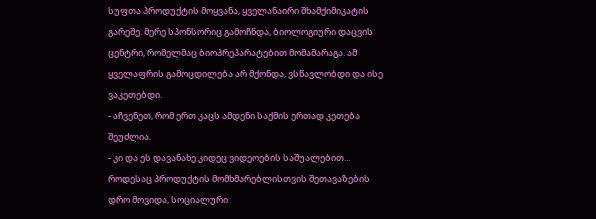სუფთა პროდუქტის მოყვანა, ყველანაირი შხამქიმიკატის გარეშე. მერე სპონსორიც გამოჩნდა, ბიოლოგიური დაცვის ცენტრი, რომელმაც ბიოპრეპარატებით მომამარაგა. ამ ყველაფრის გამოცდილება არ მქონდა, ვსწავლობდი და ისე ვაკეთებდი.
- აჩვენეთ, რომ ერთ კაცს ამდენი საქმის ერთად კეთება შეუძლია.
- კი და ეს დავანახე კიდეც ვიდეოების საშუალებით... როდესაც პროდუქტის მომხმარებლისთვის შეთავაზების დრო მოვიდა, სოციალური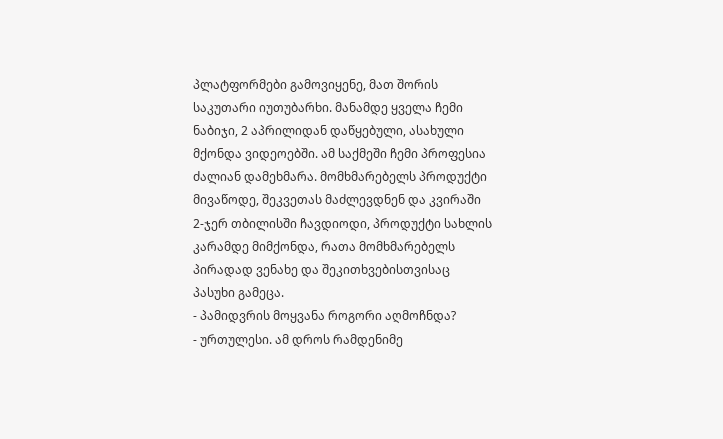პლატფორმები გამოვიყენე, მათ შორის საკუთარი იუთუბარხი. მანამდე ყველა ჩემი ნაბიჯი, 2 აპრილიდან დაწყებული, ასახული მქონდა ვიდეოებში. ამ საქმეში ჩემი პროფესია ძალიან დამეხმარა. მომხმარებელს პროდუქტი მივაწოდე, შეკვეთას მაძლევდნენ და კვირაში 2-ჯერ თბილისში ჩავდიოდი, პროდუქტი სახლის კარამდე მიმქონდა, რათა მომხმარებელს პირადად ვენახე და შეკითხვებისთვისაც პასუხი გამეცა.
- პამიდვრის მოყვანა როგორი აღმოჩნდა?
- ურთულესი. ამ დროს რამდენიმე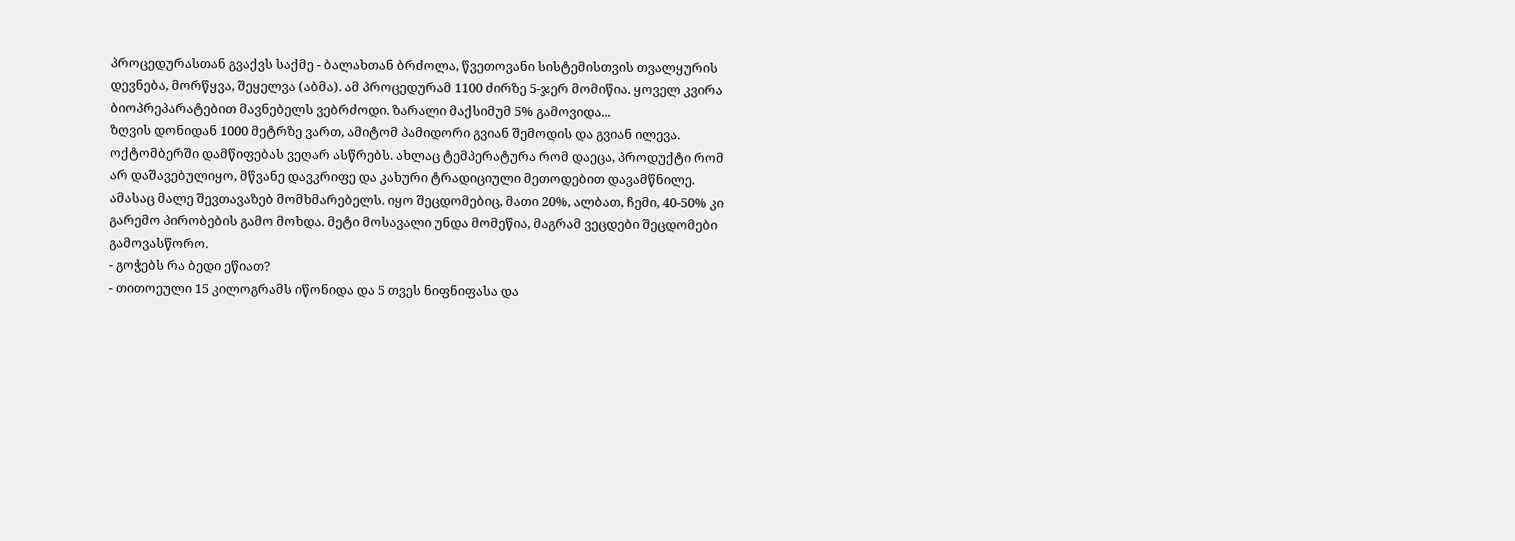პროცედურასთან გვაქვს საქმე - ბალახთან ბრძოლა, წვეთოვანი სისტემისთვის თვალყურის დევნება, მორწყვა, შეყელვა (აბმა). ამ პროცედურამ 1100 ძირზე 5-ჯერ მომიწია. ყოველ კვირა ბიოპრეპარატებით მავნებელს ვებრძოდი. ზარალი მაქსიმუმ 5% გამოვიდა...
ზღვის დონიდან 1000 მეტრზე ვართ, ამიტომ პამიდორი გვიან შემოდის და გვიან ილევა. ოქტომბერში დამწიფებას ვეღარ ასწრებს. ახლაც ტემპერატურა რომ დაეცა, პროდუქტი რომ არ დაშავებულიყო, მწვანე დავკრიფე და კახური ტრადიციული მეთოდებით დავამწნილე. ამასაც მალე შევთავაზებ მომხმარებელს. იყო შეცდომებიც, მათი 20%, ალბათ, ჩემი, 40-50% კი გარემო პირობების გამო მოხდა. მეტი მოსავალი უნდა მომეწია, მაგრამ ვეცდები შეცდომები გამოვასწორო.
- გოჭებს რა ბედი ეწიათ?
- თითოეული 15 კილოგრამს იწონიდა და 5 თვეს ნიფნიფასა და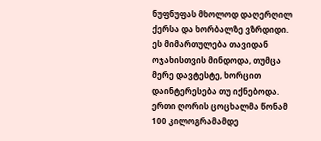ნუფნუფას მხოლოდ დაღერღილ ქერსა და ხორბალზე ვზრდიდი. ეს მიმართულება თავიდან ოჯახისთვის მინდოდა, თუმცა მერე დავტესტე, ხორცით დაინტერესება თუ იქნებოდა. ერთი ღორის ცოცხალმა წონამ 100 კილოგრამამდე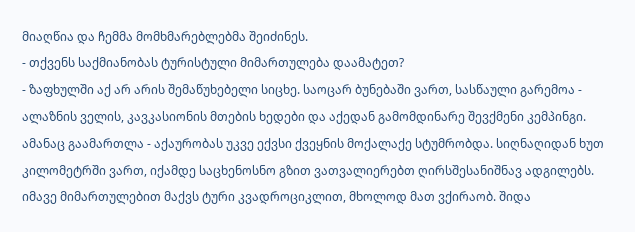მიაღწია და ჩემმა მომხმარებლებმა შეიძინეს.
- თქვენს საქმიანობას ტურისტული მიმართულება დაამატეთ?
- ზაფხულში აქ არ არის შემაწუხებელი სიცხე. საოცარ ბუნებაში ვართ, სასწაული გარემოა - ალაზნის ველის, კავკასიონის მთების ხედები და აქედან გამომდინარე შევქმენი კემპინგი. ამანაც გაამართლა - აქაურობას უკვე ექვსი ქვეყნის მოქალაქე სტუმრობდა. სიღნაღიდან ხუთ კილომეტრში ვართ, იქამდე საცხენოსნო გზით ვათვალიერებთ ღირსშესანიშნავ ადგილებს. იმავე მიმართულებით მაქვს ტური კვადროციკლით, მხოლოდ მათ ვქირაობ. შიდა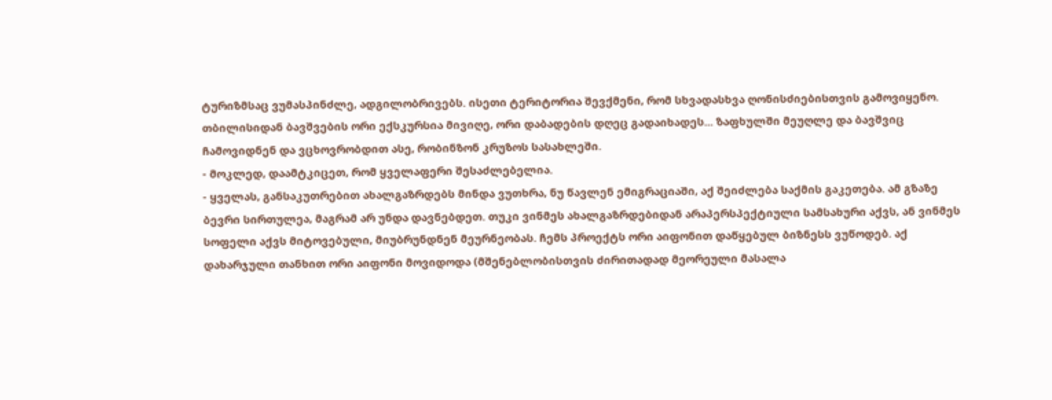ტურიზმსაც ვუმასპინძლე, ადგილობრივებს. ისეთი ტერიტორია შევქმენი, რომ სხვადასხვა ღონისძიებისთვის გამოვიყენო. თბილისიდან ბავშვების ორი ექსკურსია მივიღე, ორი დაბადების დღეც გადაიხადეს... ზაფხულში მეუღლე და ბავშვიც ჩამოვიდნენ და ვცხოვრობდით ასე, რობინზონ კრუზოს სასახლეში.
- მოკლედ, დაამტკიცეთ, რომ ყველაფერი შესაძლებელია.
- ყველას, განსაკუთრებით ახალგაზრდებს მინდა ვუთხრა, ნუ წავლენ ემიგრაციაში, აქ შეიძლება საქმის გაკეთება. ამ გზაზე ბევრი სირთულეა, მაგრამ არ უნდა დავნებდეთ. თუკი ვინმეს ახალგაზრდებიდან არაპერსპექტიული სამსახური აქვს, ან ვინმეს სოფელი აქვს მიტოვებული, მიუბრუნდნენ მეურნეობას. ჩემს პროექტს ორი აიფონით დაწყებულ ბიზნესს ვუწოდებ. აქ დახარჯული თანხით ორი აიფონი მოვიდოდა (მშენებლობისთვის ძირითადად მეორეული მასალა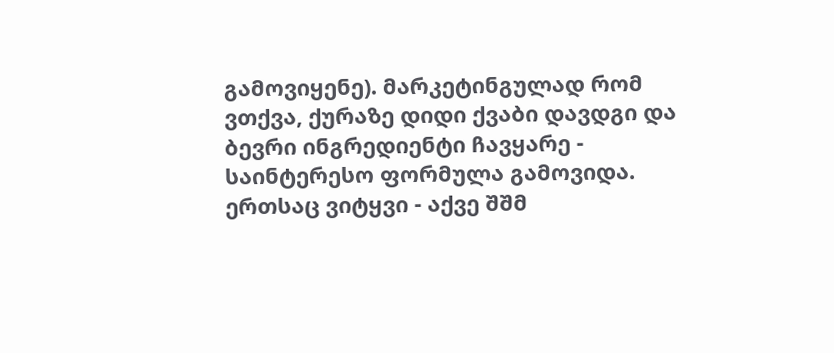გამოვიყენე). მარკეტინგულად რომ ვთქვა, ქურაზე დიდი ქვაბი დავდგი და ბევრი ინგრედიენტი ჩავყარე - საინტერესო ფორმულა გამოვიდა.
ერთსაც ვიტყვი - აქვე შშმ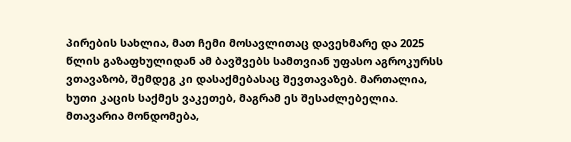პირების სახლია, მათ ჩემი მოსავლითაც დავეხმარე და 2025 წლის გაზაფხულიდან ამ ბავშვებს სამთვიან უფასო აგროკურსს ვთავაზობ, შემდეგ კი დასაქმებასაც შევთავაზებ. მართალია, ხუთი კაცის საქმეს ვაკეთებ, მაგრამ ეს შესაძლებელია. მთავარია მონდომება,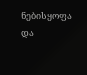ნებისყოფა და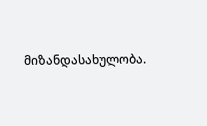მიზანდასახულობა.